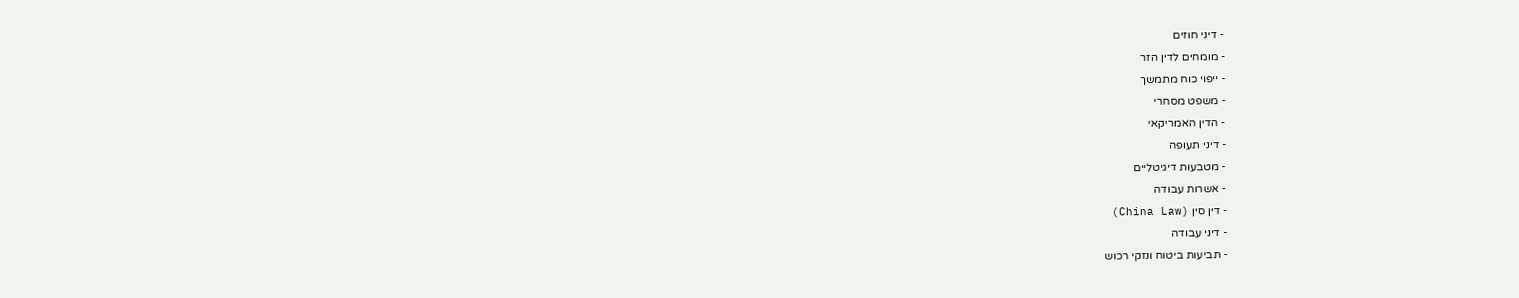- דיני חוזים
- מומחים לדין הזר
- ייפוי כוח מתמשך
- משפט מסחרי
- הדין האמריקאי
- דיני תעופה
- מטבעות דיגיטליים
- אשרות עבודה
- דין סין (China Law)
- דיני עבודה
- תביעות ביטוח ונזקי רכוש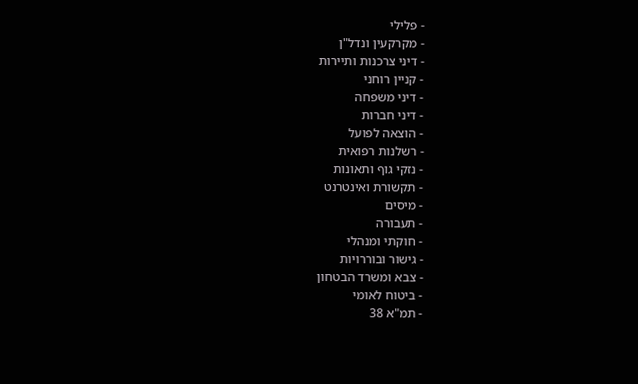- פלילי
- מקרקעין ונדל"ן
- דיני צרכנות ותיירות
- קניין רוחני
- דיני משפחה
- דיני חברות
- הוצאה לפועל
- רשלנות רפואית
- נזקי גוף ותאונות
- תקשורת ואינטרנט
- מיסים
- תעבורה
- חוקתי ומנהלי
- גישור ובוררויות
- צבא ומשרד הבטחון
- ביטוח לאומי
- תמ"א 38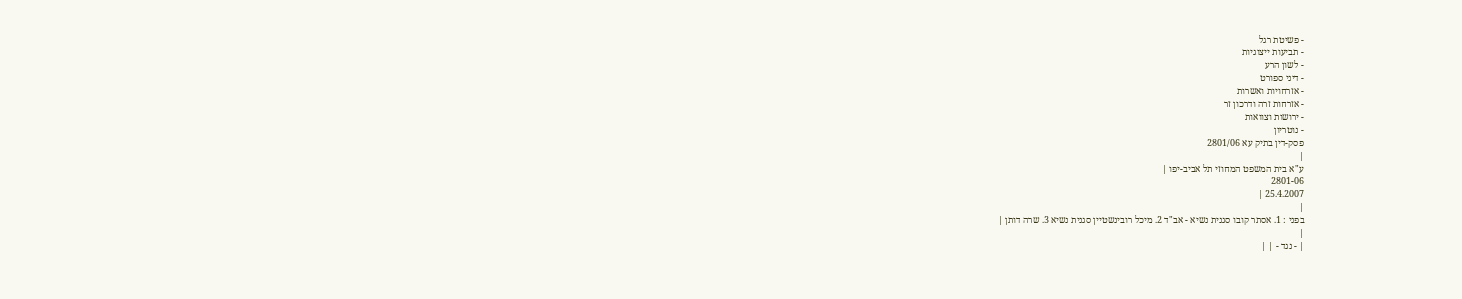- פשיטת רגל
- תביעות ייצוגיות
- לשון הרע
- דיני ספורט
- אזרחויות ואשרות
- אזרחות זרה ודרכון זר
- ירושות וצוואות
- נוטריון
פסק-דין בתיק עא 2801/06
|
ע"א בית המשפט המחוזי תל אביב-יפו |
2801-06
25.4.2007 |
|
בפני : 1. אסתר קובו סגנית נשיא - אב"ד 2. מיכל רובינשטיין סגנית נשיא 3. שרה דותן |
|
| - נגד - | |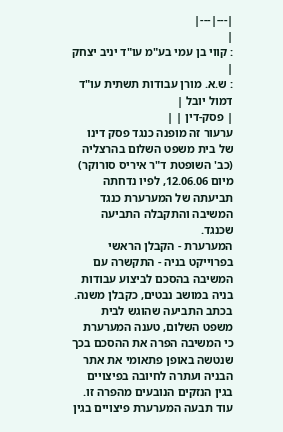|---|---|
|
: קווי בן עמי בע"מ עו"ד יניב יצחק |
: ש.א. מורן עבודות תשתית עו"ד דמול יובל |
| פסק-דין | |
ערעור זה מופנה כנגד פסק דינו של בית משפט השלום בהרצליה (כב' השופטת ד"ר איריס סורוקר) מיום 12.06.06, לפיו נדחתה תביעתה של המערערת כנגד המשיבה והתקבלה התביעה שכנגד.
המערערת - הקבלן הראשי בפרוייקט בניה - התקשרה עם המשיבה בהסכם לביצוע עבודות בניה במושב נבטים, כקבלן משנה.
בכתב התביעה שהוגש לבית משפט השלום, טענה המערערת כי המשיבה הפרה את ההסכם בכך שנטשה באופן פתאומי את אתר הבניה ועתרה לחיובה בפיצויים בגין הנזקים הנובעים מהפרה זו. עוד תבעה המערערת פיצויים בגין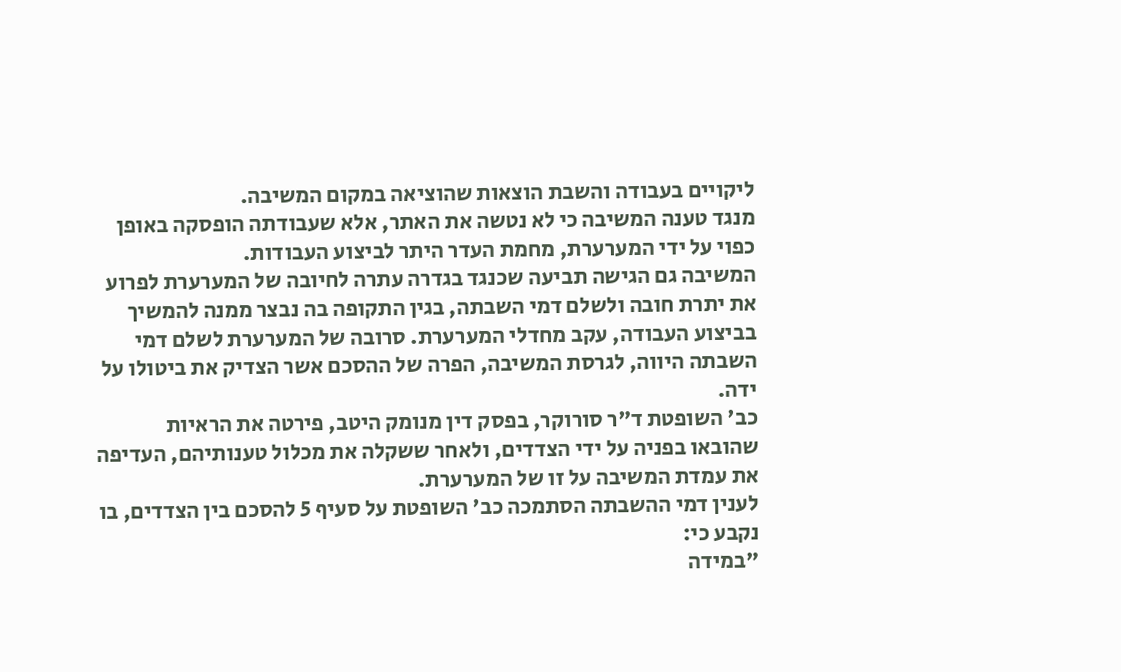ליקויים בעבודה והשבת הוצאות שהוציאה במקום המשיבה.
מנגד טענה המשיבה כי לא נטשה את האתר, אלא שעבודתה הופסקה באופן כפוי על ידי המערערת, מחמת העדר היתר לביצוע העבודות.
המשיבה גם הגישה תביעה שכנגד בגדרה עתרה לחיובה של המערערת לפרוע את יתרת חובה ולשלם דמי השבתה, בגין התקופה בה נבצר ממנה להמשיך בביצוע העבודה, עקב מחדלי המערערת. סרובה של המערערת לשלם דמי השבתה היווה, לגרסת המשיבה, הפרה של ההסכם אשר הצדיק את ביטולו על ידה.
כב' השופטת ד"ר סורוקר, בפסק דין מנומק היטב, פירטה את הראיות שהובאו בפניה על ידי הצדדים, ולאחר ששקלה את מכלול טענותיהם, העדיפה את עמדת המשיבה על זו של המערערת.
לענין דמי ההשבתה הסתמכה כב' השופטת על סעיף 5 להסכם בין הצדדים, בו נקבע כי:
"במידה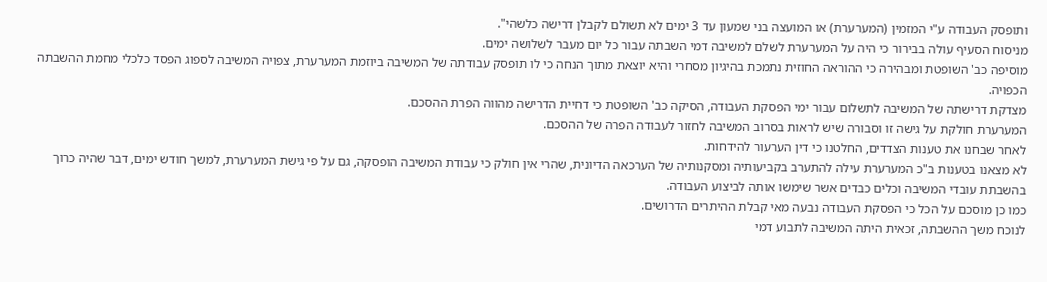ותופסק העבודה ע"י המזמין (המערערת) או המועצה בני שמעון עד 3 ימים לא תשולם לקבלן דרישה כלשהי".
מניסוח הסעיף עולה בבירור כי היה על המערערת לשלם למשיבה דמי השבתה עבור כל יום מעבר לשלושה ימים.
מוסיפה כב' השופטת ומבהירה כי ההוראה החוזית נתמכת בהיגיון מסחרי והיא יוצאת מתוך הנחה כי לו תופסק עבודתה של המשיבה ביוזמת המערערת, צפויה המשיבה לספוג הפסד כלכלי מחמת ההשבתה הכפויה.
מצדקת דרישתה של המשיבה לתשלום עבור ימי הפסקת העבודה, הסיקה כב' השופטת כי דחיית הדרישה מהווה הפרת ההסכם.
המערערת חולקת על גישה זו וסבורה שיש לראות בסרוב המשיבה לחזור לעבודה הפרה של ההסכם.
לאחר שבחנו את טענות הצדדים, החלטנו כי דין הערעור להידחות.
לא מצאנו בטענות ב"כ המערערת עילה להתערב בקביעותיה ומסקנותיה של הערכאה הדיונית, שהרי אין חולק כי עבודת המשיבה הופסקה, גם על פי גישת המערערת, למשך חודש ימים, דבר שהיה כרוך בהשבתת עובדי המשיבה וכלים כבדים אשר שימשו אותה לביצוע העבודה.
כמו כן מוסכם על הכל כי הפסקת העבודה נבעה מאי קבלת ההיתרים הדרושים.
לנוכח משך ההשבתה, זכאית היתה המשיבה לתבוע דמי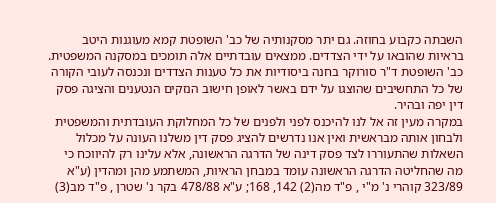השבתה כקבוע בחוזה. גם יתר מסקנותיה של כב' השופטת קמא מעוגנות היטב בראיות שהובאו על ידי הצדדים. ממצאים עובדתיים אלה תומכים במסקנה המשפטית.
כב' השופטת ד"ר סורוקר בחנה ביסודיות את כל טענות הצדדים ונכנסה לעובי הקורה של כל התחשיבים שהוצגו על ידם באשר לאופן חישוב הנזקים הנטענים והציגה פסק דין יפה ובהיר.
במקרה מעין זה אל לנו להיכנס לפני ולפנים של כל המחלוקת העובדתית והמשפטית ולבחון אותה מבראשית ואין אנו נדרשים להציג פסק דין משלנו העונה על מכלול השאלות שהתעוררו לצד פסק דינה של הדרגה הראשונה, אלא עלינו רק להיווכח כי מה שהחליטה הדרגה הראשונה עומד במבחן הראיות, המשתמע מהן ומהדין (ע"א 323/89 קוהרי נ' מ"י , פ"ד מה(2) 142, 168; ע"א 478/88 בקר נ' שטרן , פ"ד מב(3)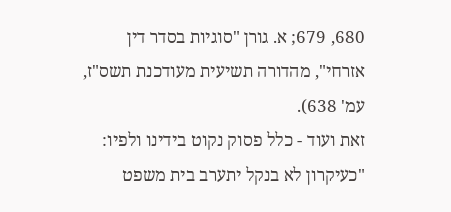680, 679; א. גורן "סוגיות בסדר דין אזרחי", מהדורה תשיעית מעודכנת תשס"ז, עמ' 638).
זאת ועוד - כלל פסוק נקוט בידינו ולפיו: "כעיקרון לא בנקל יתערב בית משפט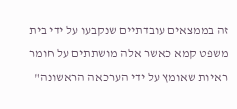זה בממצאים עובדתיים שנקבעו על ידי בית משפט קמא כאשר אלה מושתתים על חומר ראיות שאומץ על ידי הערכאה הראשונה"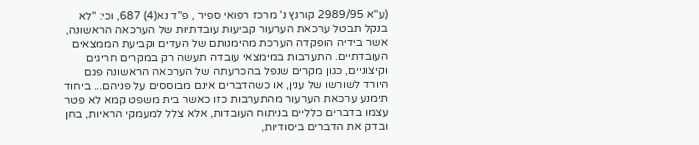(ע"א 2989/95 קורנץ נ' מרכז רפואי ספיר , פ"ד נא(4) 687, וכי: "לא בנקל תבטל ערכאת הערעור קביעות עובדתיות של הערכאה הראשונה, אשר בידיה הופקדה הערכת מהימנותם של העדים וקביעת הממצאים העובדתיים. התערבות במימצאי עובדה תעשה רק במקרים חריגים וקיצוניים, כגון מקרים שנפל בהכרעתה של הערכאה הראשונה פגם היורד לשורשו של ענין, או כשהדברים אינם מבוססים על פניהם... ביחוד תימנע ערכאת הערעור מהתערבות כזו כאשר בית משפט קמא לא פטר עצמו בדברים כלליים בניתוח העובדות, אלא צלל למעמקי הראיות, בחן ובדק את הדברים ביסודיות,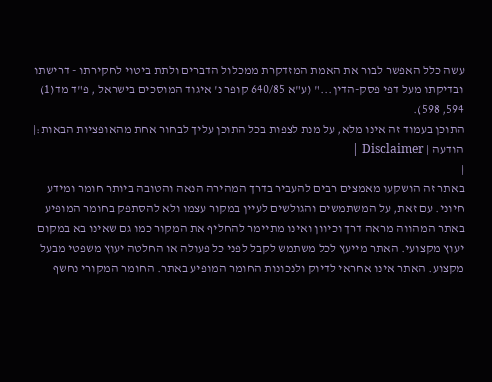עשה כלל האפשר לבור את האמת המזדקרת ממכלול הדברים ולתת ביטוי לחקירתו - דרישתו ובדיקתו מעל דפי פסק-הדין..." (ע"א 640/85 קופר נ' איגוד המוסכים בישראל , פ"ד מד(1) 594, 598).
התוכן בעמוד זה אינו מלא, על מנת לצפות בכל התוכן עליך לבחור אחת מהאופציות הבאות:| הודעה | Disclaimer |
|
באתר זה הושקעו מאמצים רבים להעביר בדרך המהירה הנאה והטובה ביותר חומר ומידע חיוני. עם זאת, על המשתמשים והגולשים לעיין במקור עצמו ולא להסתפק בחומר המופיע באתר המהווה מראה דרך וכיוון ואינו מתיימר להחליף את המקור כמו גם שאינו בא במקום יעוץ מקצועי. האתר מייעץ לכל משתמש לקבל לפני כל פעולה או החלטה יעוץ משפטי מבעל מקצוע. האתר אינו אחראי לדיוק ולנכונות החומר המופיע באתר. החומר המקורי נחשף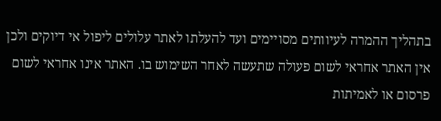בתהליך ההמרה לעיוותים מסויימים ועד להעלתו לאתר עלולים ליפול אי דיוקים ולכן אין האתר אחראי לשום פעולה שתעשה לאחר השימוש בו. האתר אינו אחראי לשום פרסום או לאמיתות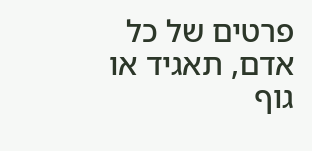פרטים של כל אדם, תאגיד או גוף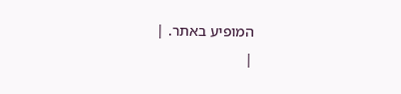המופיע באתר. |
|